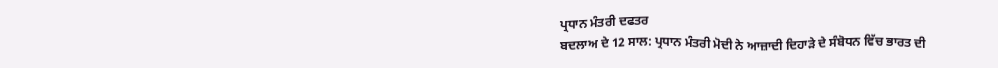ਪ੍ਰਧਾਨ ਮੰਤਰੀ ਦਫਤਰ
ਬਦਲਾਅ ਦੇ 12 ਸਾਲ: ਪ੍ਰਧਾਨ ਮੰਤਰੀ ਮੋਦੀ ਨੇ ਆਜ਼ਾਦੀ ਦਿਹਾੜੇ ਦੇ ਸੰਬੋਧਨ ਵਿੱਚ ਭਾਰਤ ਦੀ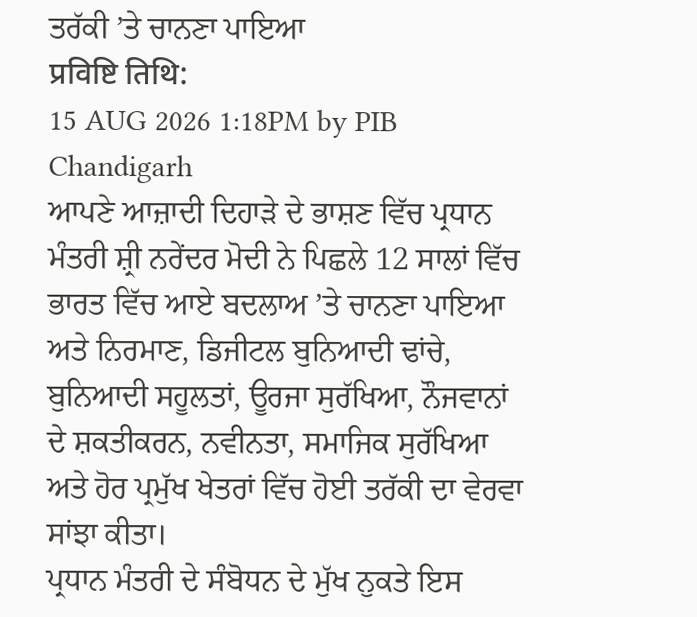ਤਰੱਕੀ ’ਤੇ ਚਾਨਣਾ ਪਾਇਆ
प्रविष्टि तिथि:
15 AUG 2026 1:18PM by PIB Chandigarh
ਆਪਣੇ ਆਜ਼ਾਦੀ ਦਿਹਾੜੇ ਦੇ ਭਾਸ਼ਣ ਵਿੱਚ ਪ੍ਰਧਾਨ ਮੰਤਰੀ ਸ਼੍ਰੀ ਨਰੇਂਦਰ ਮੋਦੀ ਨੇ ਪਿਛਲੇ 12 ਸਾਲਾਂ ਵਿੱਚ ਭਾਰਤ ਵਿੱਚ ਆਏ ਬਦਲਾਅ ’ਤੇ ਚਾਨਣਾ ਪਾਇਆ ਅਤੇ ਨਿਰਮਾਣ, ਡਿਜੀਟਲ ਬੁਨਿਆਦੀ ਢਾਂਚੇ, ਬੁਨਿਆਦੀ ਸਹੂਲਤਾਂ, ਊਰਜਾ ਸੁਰੱਖਿਆ, ਨੌਜਵਾਨਾਂ ਦੇ ਸ਼ਕਤੀਕਰਨ, ਨਵੀਨਤਾ, ਸਮਾਜਿਕ ਸੁਰੱਖਿਆ ਅਤੇ ਹੋਰ ਪ੍ਰਮੁੱਖ ਖੇਤਰਾਂ ਵਿੱਚ ਹੋਈ ਤਰੱਕੀ ਦਾ ਵੇਰਵਾ ਸਾਂਝਾ ਕੀਤਾ।
ਪ੍ਰਧਾਨ ਮੰਤਰੀ ਦੇ ਸੰਬੋਧਨ ਦੇ ਮੁੱਖ ਨੁਕਤੇ ਇਸ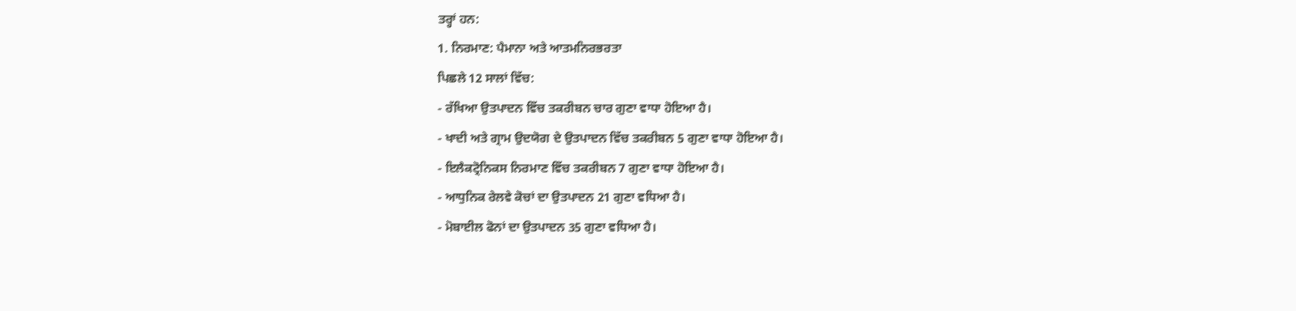ਤਰ੍ਹਾਂ ਹਨ:
1. ਨਿਰਮਾਣ: ਪੈਮਾਨਾ ਅਤੇ ਆਤਮਨਿਰਭਰਤਾ
ਪਿਛਲੇ 12 ਸਾਲਾਂ ਵਿੱਚ:
- ਰੱਖਿਆ ਉਤਪਾਦਨ ਵਿੱਚ ਤਕਰੀਬਨ ਚਾਰ ਗੁਣਾ ਵਾਧਾ ਹੋਇਆ ਹੈ।
- ਖਾਦੀ ਅਤੇ ਗ੍ਰਾਮ ਉਦਯੋਗ ਦੇ ਉਤਪਾਦਨ ਵਿੱਚ ਤਕਰੀਬਨ 5 ਗੁਣਾ ਵਾਧਾ ਹੋਇਆ ਹੈ।
- ਇਲੈਕਟ੍ਰੋਨਿਕਸ ਨਿਰਮਾਣ ਵਿੱਚ ਤਕਰੀਬਨ 7 ਗੁਣਾ ਵਾਧਾ ਹੋਇਆ ਹੈ।
- ਆਧੁਨਿਕ ਰੇਲਵੇ ਕੋਚਾਂ ਦਾ ਉਤਪਾਦਨ 21 ਗੁਣਾ ਵਧਿਆ ਹੈ।
- ਮੋਬਾਈਲ ਫੋਨਾਂ ਦਾ ਉਤਪਾਦਨ 35 ਗੁਣਾ ਵਧਿਆ ਹੈ।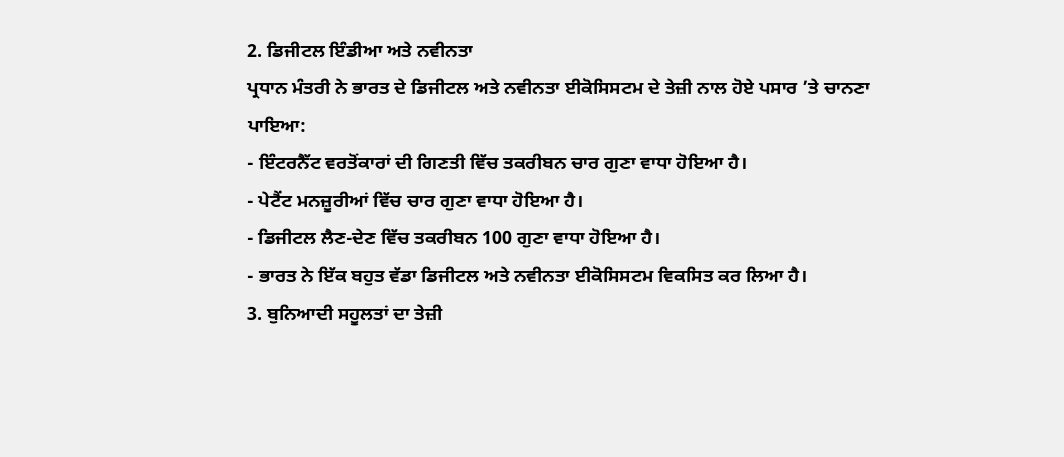2. ਡਿਜੀਟਲ ਇੰਡੀਆ ਅਤੇ ਨਵੀਨਤਾ
ਪ੍ਰਧਾਨ ਮੰਤਰੀ ਨੇ ਭਾਰਤ ਦੇ ਡਿਜੀਟਲ ਅਤੇ ਨਵੀਨਤਾ ਈਕੋਸਿਸਟਮ ਦੇ ਤੇਜ਼ੀ ਨਾਲ ਹੋਏ ਪਸਾਰ ’ਤੇ ਚਾਨਣਾ ਪਾਇਆ:
- ਇੰਟਰਨੈੱਟ ਵਰਤੋਂਕਾਰਾਂ ਦੀ ਗਿਣਤੀ ਵਿੱਚ ਤਕਰੀਬਨ ਚਾਰ ਗੁਣਾ ਵਾਧਾ ਹੋਇਆ ਹੈ।
- ਪੇਟੈਂਟ ਮਨਜ਼ੂਰੀਆਂ ਵਿੱਚ ਚਾਰ ਗੁਣਾ ਵਾਧਾ ਹੋਇਆ ਹੈ।
- ਡਿਜੀਟਲ ਲੈਣ-ਦੇਣ ਵਿੱਚ ਤਕਰੀਬਨ 100 ਗੁਣਾ ਵਾਧਾ ਹੋਇਆ ਹੈ।
- ਭਾਰਤ ਨੇ ਇੱਕ ਬਹੁਤ ਵੱਡਾ ਡਿਜੀਟਲ ਅਤੇ ਨਵੀਨਤਾ ਈਕੋਸਿਸਟਮ ਵਿਕਸਿਤ ਕਰ ਲਿਆ ਹੈ।
3. ਬੁਨਿਆਦੀ ਸਹੂਲਤਾਂ ਦਾ ਤੇਜ਼ੀ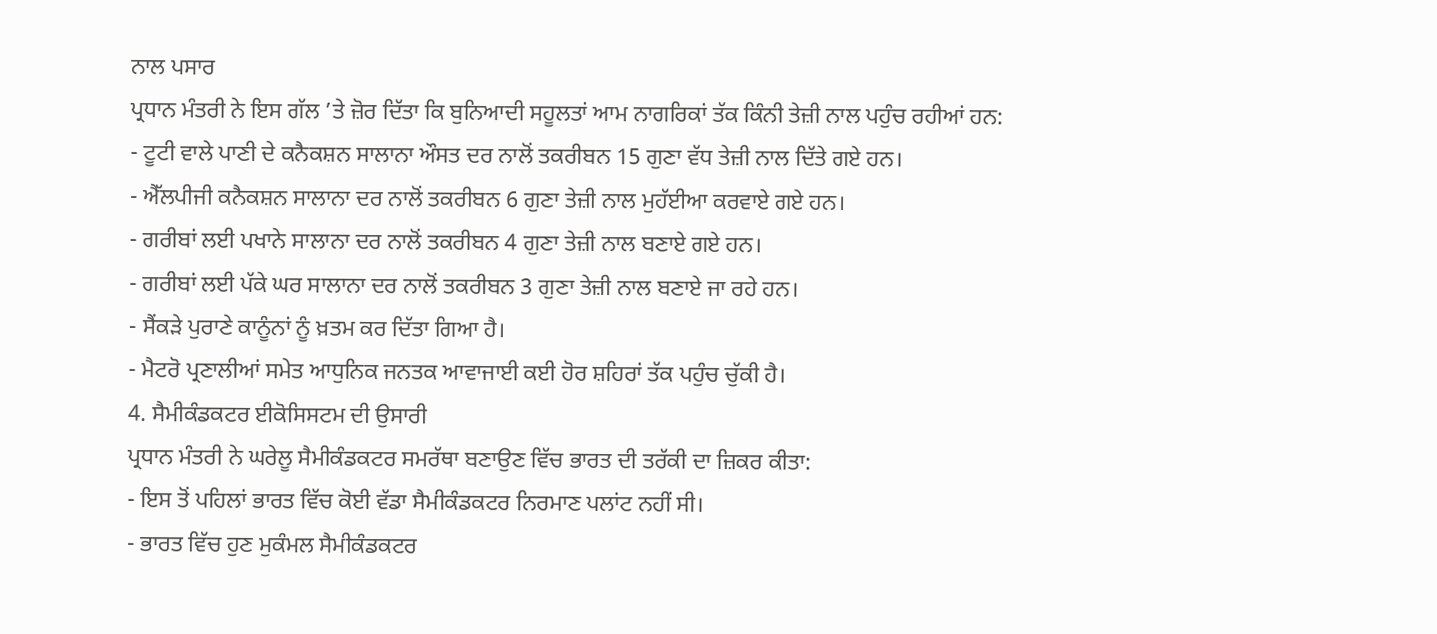ਨਾਲ ਪਸਾਰ
ਪ੍ਰਧਾਨ ਮੰਤਰੀ ਨੇ ਇਸ ਗੱਲ ’ਤੇ ਜ਼ੋਰ ਦਿੱਤਾ ਕਿ ਬੁਨਿਆਦੀ ਸਹੂਲਤਾਂ ਆਮ ਨਾਗਰਿਕਾਂ ਤੱਕ ਕਿੰਨੀ ਤੇਜ਼ੀ ਨਾਲ ਪਹੁੰਚ ਰਹੀਆਂ ਹਨ:
- ਟੂਟੀ ਵਾਲੇ ਪਾਣੀ ਦੇ ਕਨੈਕਸ਼ਨ ਸਾਲਾਨਾ ਔਸਤ ਦਰ ਨਾਲੋਂ ਤਕਰੀਬਨ 15 ਗੁਣਾ ਵੱਧ ਤੇਜ਼ੀ ਨਾਲ ਦਿੱਤੇ ਗਏ ਹਨ।
- ਐੱਲਪੀਜੀ ਕਨੈਕਸ਼ਨ ਸਾਲਾਨਾ ਦਰ ਨਾਲੋਂ ਤਕਰੀਬਨ 6 ਗੁਣਾ ਤੇਜ਼ੀ ਨਾਲ ਮੁਹੱਈਆ ਕਰਵਾਏ ਗਏ ਹਨ।
- ਗਰੀਬਾਂ ਲਈ ਪਖਾਨੇ ਸਾਲਾਨਾ ਦਰ ਨਾਲੋਂ ਤਕਰੀਬਨ 4 ਗੁਣਾ ਤੇਜ਼ੀ ਨਾਲ ਬਣਾਏ ਗਏ ਹਨ।
- ਗਰੀਬਾਂ ਲਈ ਪੱਕੇ ਘਰ ਸਾਲਾਨਾ ਦਰ ਨਾਲੋਂ ਤਕਰੀਬਨ 3 ਗੁਣਾ ਤੇਜ਼ੀ ਨਾਲ ਬਣਾਏ ਜਾ ਰਹੇ ਹਨ।
- ਸੈਂਕੜੇ ਪੁਰਾਣੇ ਕਾਨੂੰਨਾਂ ਨੂੰ ਖ਼ਤਮ ਕਰ ਦਿੱਤਾ ਗਿਆ ਹੈ।
- ਮੈਟਰੋ ਪ੍ਰਣਾਲੀਆਂ ਸਮੇਤ ਆਧੁਨਿਕ ਜਨਤਕ ਆਵਾਜਾਈ ਕਈ ਹੋਰ ਸ਼ਹਿਰਾਂ ਤੱਕ ਪਹੁੰਚ ਚੁੱਕੀ ਹੈ।
4. ਸੈਮੀਕੰਡਕਟਰ ਈਕੋਸਿਸਟਮ ਦੀ ਉਸਾਰੀ
ਪ੍ਰਧਾਨ ਮੰਤਰੀ ਨੇ ਘਰੇਲੂ ਸੈਮੀਕੰਡਕਟਰ ਸਮਰੱਥਾ ਬਣਾਉਣ ਵਿੱਚ ਭਾਰਤ ਦੀ ਤਰੱਕੀ ਦਾ ਜ਼ਿਕਰ ਕੀਤਾ:
- ਇਸ ਤੋਂ ਪਹਿਲਾਂ ਭਾਰਤ ਵਿੱਚ ਕੋਈ ਵੱਡਾ ਸੈਮੀਕੰਡਕਟਰ ਨਿਰਮਾਣ ਪਲਾਂਟ ਨਹੀਂ ਸੀ।
- ਭਾਰਤ ਵਿੱਚ ਹੁਣ ਮੁਕੰਮਲ ਸੈਮੀਕੰਡਕਟਰ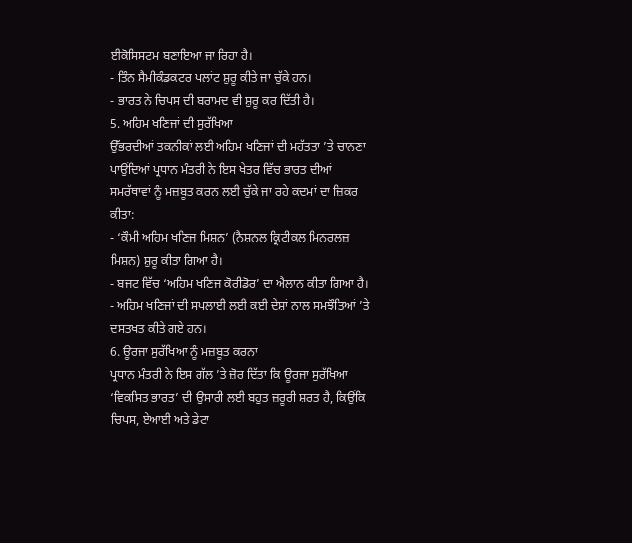ਈਕੋਸਿਸਟਮ ਬਣਾਇਆ ਜਾ ਰਿਹਾ ਹੈ।
- ਤਿੰਨ ਸੈਮੀਕੰਡਕਟਰ ਪਲਾਂਟ ਸ਼ੁਰੂ ਕੀਤੇ ਜਾ ਚੁੱਕੇ ਹਨ।
- ਭਾਰਤ ਨੇ ਚਿਪਸ ਦੀ ਬਰਾਮਦ ਵੀ ਸ਼ੁਰੂ ਕਰ ਦਿੱਤੀ ਹੈ।
5. ਅਹਿਮ ਖਣਿਜਾਂ ਦੀ ਸੁਰੱਖਿਆ
ਉੱਭਰਦੀਆਂ ਤਕਨੀਕਾਂ ਲਈ ਅਹਿਮ ਖਣਿਜਾਂ ਦੀ ਮਹੱਤਤਾ ’ਤੇ ਚਾਨਣਾ ਪਾਉਂਦਿਆਂ ਪ੍ਰਧਾਨ ਮੰਤਰੀ ਨੇ ਇਸ ਖੇਤਰ ਵਿੱਚ ਭਾਰਤ ਦੀਆਂ ਸਮਰੱਥਾਵਾਂ ਨੂੰ ਮਜ਼ਬੂਤ ਕਰਨ ਲਈ ਚੁੱਕੇ ਜਾ ਰਹੇ ਕਦਮਾਂ ਦਾ ਜ਼ਿਕਰ ਕੀਤਾ:
- ‘ਕੌਮੀ ਅਹਿਮ ਖਣਿਜ ਮਿਸ਼ਨ’ (ਨੈਸ਼ਨਲ ਕ੍ਰਿਟੀਕਲ ਮਿਨਰਲਜ਼ ਮਿਸ਼ਨ) ਸ਼ੁਰੂ ਕੀਤਾ ਗਿਆ ਹੈ।
- ਬਜਟ ਵਿੱਚ ‘ਅਹਿਮ ਖਣਿਜ ਕੋਰੀਡੋਰ’ ਦਾ ਐਲਾਨ ਕੀਤਾ ਗਿਆ ਹੈ।
- ਅਹਿਮ ਖਣਿਜਾਂ ਦੀ ਸਪਲਾਈ ਲਈ ਕਈ ਦੇਸ਼ਾਂ ਨਾਲ ਸਮਝੌਤਿਆਂ ’ਤੇ ਦਸਤਖਤ ਕੀਤੇ ਗਏ ਹਨ।
6. ਊਰਜਾ ਸੁਰੱਖਿਆ ਨੂੰ ਮਜ਼ਬੂਤ ਕਰਨਾ
ਪ੍ਰਧਾਨ ਮੰਤਰੀ ਨੇ ਇਸ ਗੱਲ ’ਤੇ ਜ਼ੋਰ ਦਿੱਤਾ ਕਿ ਊਰਜਾ ਸੁਰੱਖਿਆ ‘ਵਿਕਸਿਤ ਭਾਰਤ’ ਦੀ ਉਸਾਰੀ ਲਈ ਬਹੁਤ ਜ਼ਰੂਰੀ ਸ਼ਰਤ ਹੈ, ਕਿਉਂਕਿ ਚਿਪਸ, ਏਆਈ ਅਤੇ ਡੇਟਾ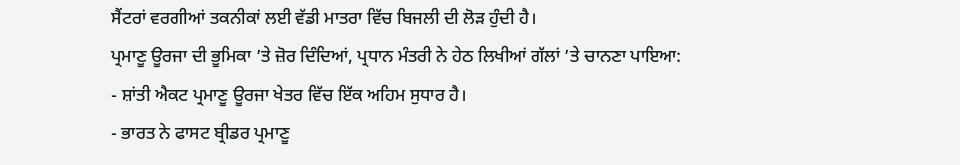ਸੈਂਟਰਾਂ ਵਰਗੀਆਂ ਤਕਨੀਕਾਂ ਲਈ ਵੱਡੀ ਮਾਤਰਾ ਵਿੱਚ ਬਿਜਲੀ ਦੀ ਲੋੜ ਹੁੰਦੀ ਹੈ।
ਪ੍ਰਮਾਣੂ ਊਰਜਾ ਦੀ ਭੂਮਿਕਾ ’ਤੇ ਜ਼ੋਰ ਦਿੰਦਿਆਂ, ਪ੍ਰਧਾਨ ਮੰਤਰੀ ਨੇ ਹੇਠ ਲਿਖੀਆਂ ਗੱਲਾਂ ’ਤੇ ਚਾਨਣਾ ਪਾਇਆ:
- ਸ਼ਾਂਤੀ ਐਕਟ ਪ੍ਰਮਾਣੂ ਊਰਜਾ ਖੇਤਰ ਵਿੱਚ ਇੱਕ ਅਹਿਮ ਸੁਧਾਰ ਹੈ।
- ਭਾਰਤ ਨੇ ਫਾਸਟ ਬ੍ਰੀਡਰ ਪ੍ਰਮਾਣੂ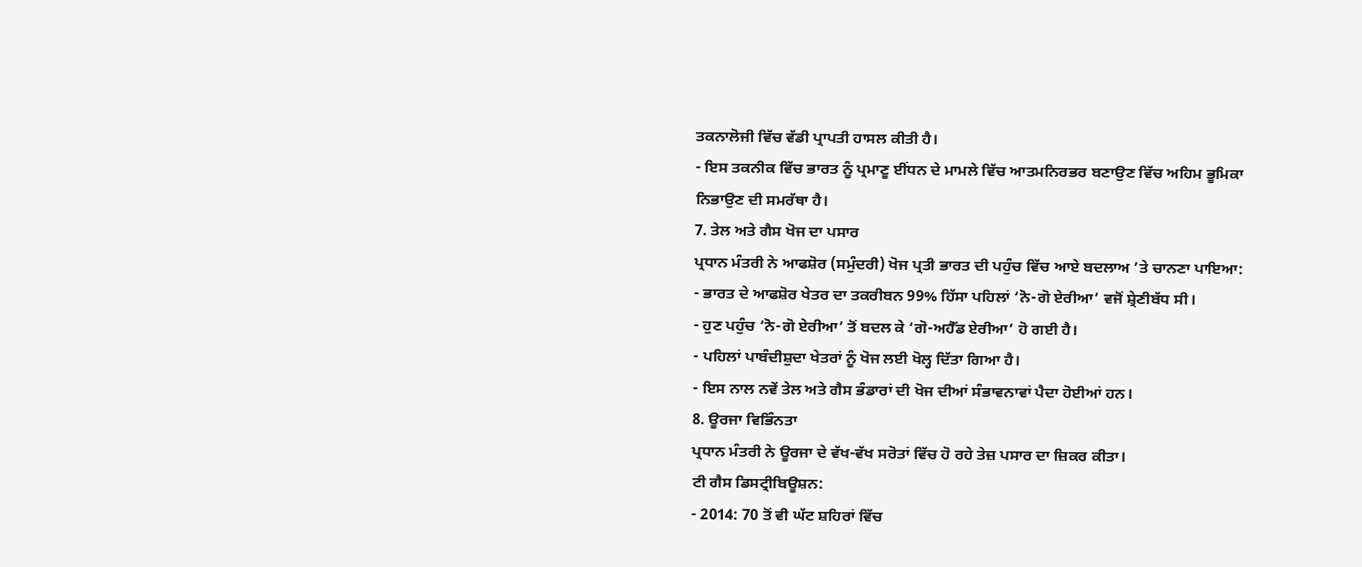ਤਕਨਾਲੋਜੀ ਵਿੱਚ ਵੱਡੀ ਪ੍ਰਾਪਤੀ ਹਾਸਲ ਕੀਤੀ ਹੈ।
- ਇਸ ਤਕਨੀਕ ਵਿੱਚ ਭਾਰਤ ਨੂੰ ਪ੍ਰਮਾਣੂ ਈਂਧਨ ਦੇ ਮਾਮਲੇ ਵਿੱਚ ਆਤਮਨਿਰਭਰ ਬਣਾਉਣ ਵਿੱਚ ਅਹਿਮ ਭੂਮਿਕਾ ਨਿਭਾਉਣ ਦੀ ਸਮਰੱਥਾ ਹੈ।
7. ਤੇਲ ਅਤੇ ਗੈਸ ਖੋਜ ਦਾ ਪਸਾਰ
ਪ੍ਰਧਾਨ ਮੰਤਰੀ ਨੇ ਆਫਸ਼ੋਰ (ਸਮੁੰਦਰੀ) ਖੋਜ ਪ੍ਰਤੀ ਭਾਰਤ ਦੀ ਪਹੁੰਚ ਵਿੱਚ ਆਏ ਬਦਲਾਅ ’ਤੇ ਚਾਨਣਾ ਪਾਇਆ:
- ਭਾਰਤ ਦੇ ਆਫਸ਼ੋਰ ਖੇਤਰ ਦਾ ਤਕਰੀਬਨ 99% ਹਿੱਸਾ ਪਹਿਲਾਂ ‘ਨੋ-ਗੋ ਏਰੀਆ’ ਵਜੋਂ ਸ਼੍ਰੇਣੀਬੱਧ ਸੀ।
- ਹੁਣ ਪਹੁੰਚ ‘ਨੋ-ਗੋ ਏਰੀਆ’ ਤੋਂ ਬਦਲ ਕੇ ‘ਗੋ-ਅਹੈੱਡ ਏਰੀਆ’ ਹੋ ਗਈ ਹੈ।
- ਪਹਿਲਾਂ ਪਾਬੰਦੀਸ਼ੁਦਾ ਖੇਤਰਾਂ ਨੂੰ ਖੋਜ ਲਈ ਖੋਲ੍ਹ ਦਿੱਤਾ ਗਿਆ ਹੈ।
- ਇਸ ਨਾਲ ਨਵੇਂ ਤੇਲ ਅਤੇ ਗੈਸ ਭੰਡਾਰਾਂ ਦੀ ਖੋਜ ਦੀਆਂ ਸੰਭਾਵਨਾਵਾਂ ਪੈਦਾ ਹੋਈਆਂ ਹਨ।
8. ਊਰਜਾ ਵਿਭਿੰਨਤਾ
ਪ੍ਰਧਾਨ ਮੰਤਰੀ ਨੇ ਊਰਜਾ ਦੇ ਵੱਖ-ਵੱਖ ਸਰੋਤਾਂ ਵਿੱਚ ਹੋ ਰਹੇ ਤੇਜ਼ ਪਸਾਰ ਦਾ ਜ਼ਿਕਰ ਕੀਤਾ।
ਟੀ ਗੈਸ ਡਿਸਟ੍ਰੀਬਿਊਸ਼ਨ:
- 2014: 70 ਤੋਂ ਵੀ ਘੱਟ ਸ਼ਹਿਰਾਂ ਵਿੱਚ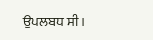ਉਪਲਬਧ ਸੀ।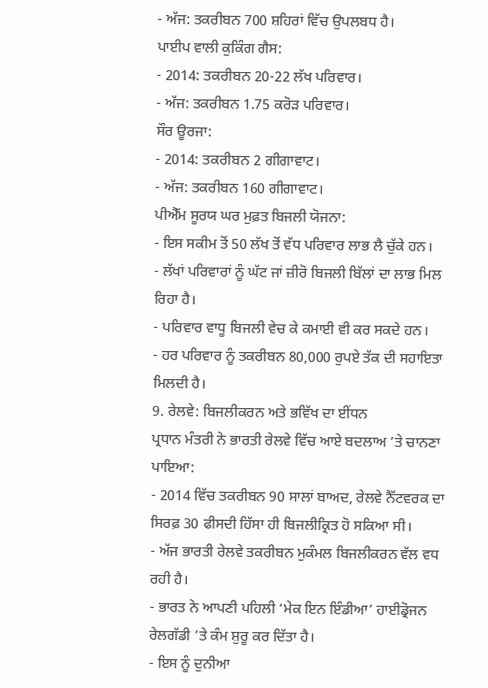- ਅੱਜ: ਤਕਰੀਬਨ 700 ਸ਼ਹਿਰਾਂ ਵਿੱਚ ਉਪਲਬਧ ਹੈ।
ਪਾਈਪ ਵਾਲੀ ਕੁਕਿੰਗ ਗੈਸ:
- 2014: ਤਕਰੀਬਨ 20-22 ਲੱਖ ਪਰਿਵਾਰ।
- ਅੱਜ: ਤਕਰੀਬਨ 1.75 ਕਰੋੜ ਪਰਿਵਾਰ।
ਸੌਰ ਊਰਜਾ:
- 2014: ਤਕਰੀਬਨ 2 ਗੀਗਾਵਾਟ।
- ਅੱਜ: ਤਕਰੀਬਨ 160 ਗੀਗਾਵਾਟ।
ਪੀਐੱਮ ਸੂਰਯ ਘਰ ਮੁਫ਼ਤ ਬਿਜਲੀ ਯੋਜਨਾ:
- ਇਸ ਸਕੀਮ ਤੋਂ 50 ਲੱਖ ਤੋਂ ਵੱਧ ਪਰਿਵਾਰ ਲਾਭ ਲੈ ਚੁੱਕੇ ਹਨ।
- ਲੱਖਾਂ ਪਰਿਵਾਰਾਂ ਨੂੰ ਘੱਟ ਜਾਂ ਜ਼ੀਰੋ ਬਿਜਲੀ ਬਿੱਲਾਂ ਦਾ ਲਾਭ ਮਿਲ ਰਿਹਾ ਹੈ।
- ਪਰਿਵਾਰ ਵਾਧੂ ਬਿਜਲੀ ਵੇਚ ਕੇ ਕਮਾਈ ਵੀ ਕਰ ਸਕਦੇ ਹਨ।
- ਹਰ ਪਰਿਵਾਰ ਨੂੰ ਤਕਰੀਬਨ 80,000 ਰੁਪਏ ਤੱਕ ਦੀ ਸਹਾਇਤਾ ਮਿਲਦੀ ਹੈ।
9. ਰੇਲਵੇ: ਬਿਜਲੀਕਰਨ ਅਤੇ ਭਵਿੱਖ ਦਾ ਈਂਧਨ
ਪ੍ਰਧਾਨ ਮੰਤਰੀ ਨੇ ਭਾਰਤੀ ਰੇਲਵੇ ਵਿੱਚ ਆਏ ਬਦਲਾਅ ’ਤੇ ਚਾਨਣਾ ਪਾਇਆ:
- 2014 ਵਿੱਚ ਤਕਰੀਬਨ 90 ਸਾਲਾਂ ਬਾਅਦ, ਰੇਲਵੇ ਨੈੱਟਵਰਕ ਦਾ ਸਿਰਫ਼ 30 ਫੀਸਦੀ ਹਿੱਸਾ ਹੀ ਬਿਜਲੀਕ੍ਰਿਤ ਹੋ ਸਕਿਆ ਸੀ।
- ਅੱਜ ਭਾਰਤੀ ਰੇਲਵੇ ਤਕਰੀਬਨ ਮੁਕੰਮਲ ਬਿਜਲੀਕਰਨ ਵੱਲ ਵਧ ਰਹੀ ਹੈ।
- ਭਾਰਤ ਨੇ ਆਪਣੀ ਪਹਿਲੀ ‘ਮੇਕ ਇਨ ਇੰਡੀਆ’ ਹਾਈਡ੍ਰੋਜਨ ਰੇਲਗੱਡੀ ’ਤੇ ਕੰਮ ਸ਼ੁਰੂ ਕਰ ਦਿੱਤਾ ਹੈ।
- ਇਸ ਨੂੰ ਦੁਨੀਆ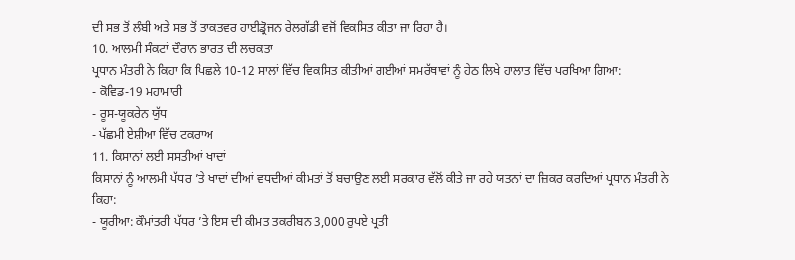ਦੀ ਸਭ ਤੋਂ ਲੰਬੀ ਅਤੇ ਸਭ ਤੋਂ ਤਾਕਤਵਰ ਹਾਈਡ੍ਰੋਜਨ ਰੇਲਗੱਡੀ ਵਜੋਂ ਵਿਕਸਿਤ ਕੀਤਾ ਜਾ ਰਿਹਾ ਹੈ।
10. ਆਲਮੀ ਸੰਕਟਾਂ ਦੌਰਾਨ ਭਾਰਤ ਦੀ ਲਚਕਤਾ
ਪ੍ਰਧਾਨ ਮੰਤਰੀ ਨੇ ਕਿਹਾ ਕਿ ਪਿਛਲੇ 10-12 ਸਾਲਾਂ ਵਿੱਚ ਵਿਕਸਿਤ ਕੀਤੀਆਂ ਗਈਆਂ ਸਮਰੱਥਾਵਾਂ ਨੂੰ ਹੇਠ ਲਿਖੇ ਹਾਲਾਤ ਵਿੱਚ ਪਰਖਿਆ ਗਿਆ:
- ਕੋਵਿਡ-19 ਮਹਾਮਾਰੀ
- ਰੂਸ-ਯੂਕਰੇਨ ਯੁੱਧ
- ਪੱਛਮੀ ਏਸ਼ੀਆ ਵਿੱਚ ਟਕਰਾਅ
11. ਕਿਸਾਨਾਂ ਲਈ ਸਸਤੀਆਂ ਖਾਦਾਂ
ਕਿਸਾਨਾਂ ਨੂੰ ਆਲਮੀ ਪੱਧਰ ’ਤੇ ਖਾਦਾਂ ਦੀਆਂ ਵਧਦੀਆਂ ਕੀਮਤਾਂ ਤੋਂ ਬਚਾਉਣ ਲਈ ਸਰਕਾਰ ਵੱਲੋਂ ਕੀਤੇ ਜਾ ਰਹੇ ਯਤਨਾਂ ਦਾ ਜ਼ਿਕਰ ਕਰਦਿਆਂ ਪ੍ਰਧਾਨ ਮੰਤਰੀ ਨੇ ਕਿਹਾ:
- ਯੂਰੀਆ: ਕੌਮਾਂਤਰੀ ਪੱਧਰ ’ਤੇ ਇਸ ਦੀ ਕੀਮਤ ਤਕਰੀਬਨ 3,000 ਰੁਪਏ ਪ੍ਰਤੀ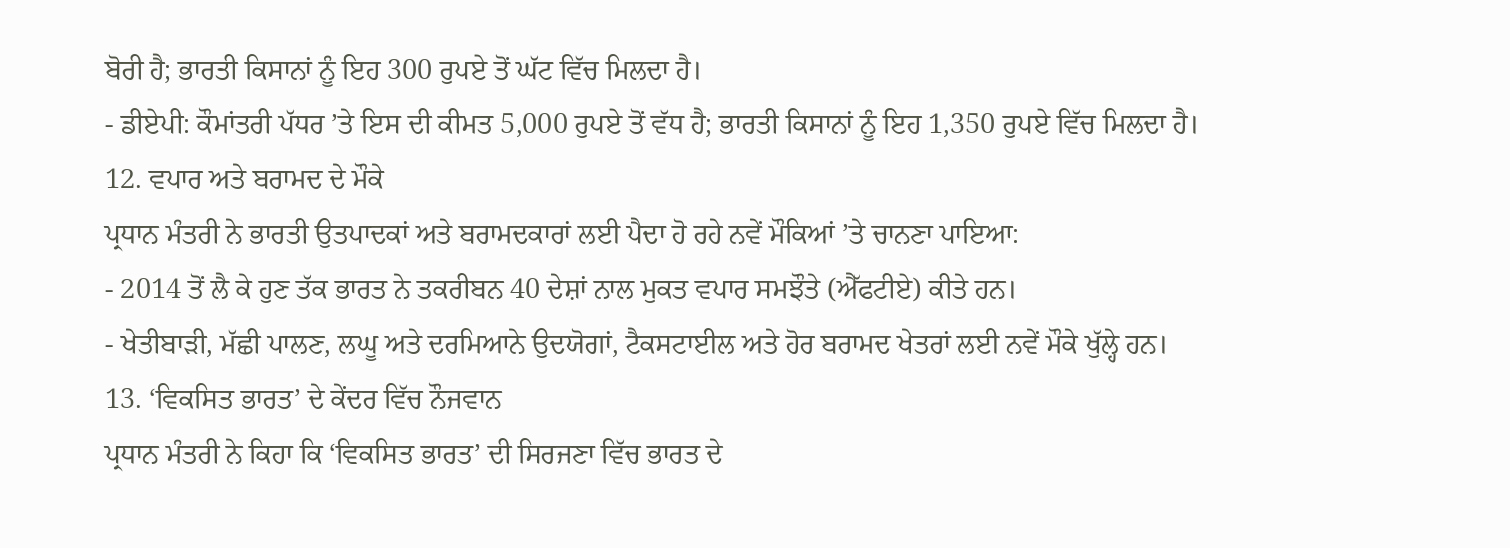ਬੋਰੀ ਹੈ; ਭਾਰਤੀ ਕਿਸਾਨਾਂ ਨੂੰ ਇਹ 300 ਰੁਪਏ ਤੋਂ ਘੱਟ ਵਿੱਚ ਮਿਲਦਾ ਹੈ।
- ਡੀਏਪੀ: ਕੌਮਾਂਤਰੀ ਪੱਧਰ ’ਤੇ ਇਸ ਦੀ ਕੀਮਤ 5,000 ਰੁਪਏ ਤੋਂ ਵੱਧ ਹੈ; ਭਾਰਤੀ ਕਿਸਾਨਾਂ ਨੂੰ ਇਹ 1,350 ਰੁਪਏ ਵਿੱਚ ਮਿਲਦਾ ਹੈ।
12. ਵਪਾਰ ਅਤੇ ਬਰਾਮਦ ਦੇ ਮੌਕੇ
ਪ੍ਰਧਾਨ ਮੰਤਰੀ ਨੇ ਭਾਰਤੀ ਉਤਪਾਦਕਾਂ ਅਤੇ ਬਰਾਮਦਕਾਰਾਂ ਲਈ ਪੈਦਾ ਹੋ ਰਹੇ ਨਵੇਂ ਮੌਕਿਆਂ ’ਤੇ ਚਾਨਣਾ ਪਾਇਆ:
- 2014 ਤੋਂ ਲੈ ਕੇ ਹੁਣ ਤੱਕ ਭਾਰਤ ਨੇ ਤਕਰੀਬਨ 40 ਦੇਸ਼ਾਂ ਨਾਲ ਮੁਕਤ ਵਪਾਰ ਸਮਝੌਤੇ (ਐੱਫਟੀਏ) ਕੀਤੇ ਹਨ।
- ਖੇਤੀਬਾੜੀ, ਮੱਛੀ ਪਾਲਣ, ਲਘੂ ਅਤੇ ਦਰਮਿਆਨੇ ਉਦਯੋਗਾਂ, ਟੈਕਸਟਾਈਲ ਅਤੇ ਹੋਰ ਬਰਾਮਦ ਖੇਤਰਾਂ ਲਈ ਨਵੇਂ ਮੌਕੇ ਖੁੱਲ੍ਹੇ ਹਨ।
13. ‘ਵਿਕਸਿਤ ਭਾਰਤ’ ਦੇ ਕੇਂਦਰ ਵਿੱਚ ਨੌਜਵਾਨ
ਪ੍ਰਧਾਨ ਮੰਤਰੀ ਨੇ ਕਿਹਾ ਕਿ ‘ਵਿਕਸਿਤ ਭਾਰਤ’ ਦੀ ਸਿਰਜਣਾ ਵਿੱਚ ਭਾਰਤ ਦੇ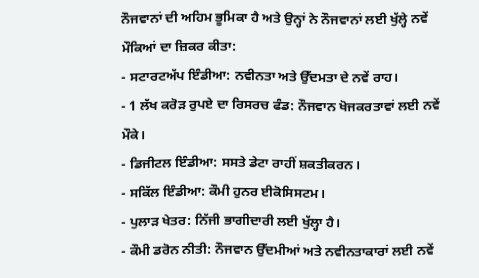ਨੌਜਵਾਨਾਂ ਦੀ ਅਹਿਮ ਭੂਮਿਕਾ ਹੈ ਅਤੇ ਉਨ੍ਹਾਂ ਨੇ ਨੌਜਵਾਨਾਂ ਲਈ ਖੁੱਲ੍ਹੇ ਨਵੇਂ ਮੌਕਿਆਂ ਦਾ ਜ਼ਿਕਰ ਕੀਤਾ:
- ਸਟਾਰਟਅੱਪ ਇੰਡੀਆ: ਨਵੀਨਤਾ ਅਤੇ ਉੱਦਮਤਾ ਦੇ ਨਵੇਂ ਰਾਹ।
- 1 ਲੱਖ ਕਰੋੜ ਰੁਪਏ ਦਾ ਰਿਸਰਚ ਫੰਡ: ਨੌਜਵਾਨ ਖੋਜਕਰਤਾਵਾਂ ਲਈ ਨਵੇਂ ਮੌਕੇ।
- ਡਿਜੀਟਲ ਇੰਡੀਆ: ਸਸਤੇ ਡੇਟਾ ਰਾਹੀਂ ਸ਼ਕਤੀਕਰਨ।
- ਸਕਿੱਲ ਇੰਡੀਆ: ਕੌਮੀ ਹੁਨਰ ਈਕੋਸਿਸਟਮ।
- ਪੁਲਾੜ ਖੇਤਰ: ਨਿੱਜੀ ਭਾਗੀਦਾਰੀ ਲਈ ਖੁੱਲ੍ਹਾ ਹੈ।
- ਕੌਮੀ ਡਰੋਨ ਨੀਤੀ: ਨੌਜਵਾਨ ਉੱਦਮੀਆਂ ਅਤੇ ਨਵੀਨਤਾਕਾਰਾਂ ਲਈ ਨਵੇਂ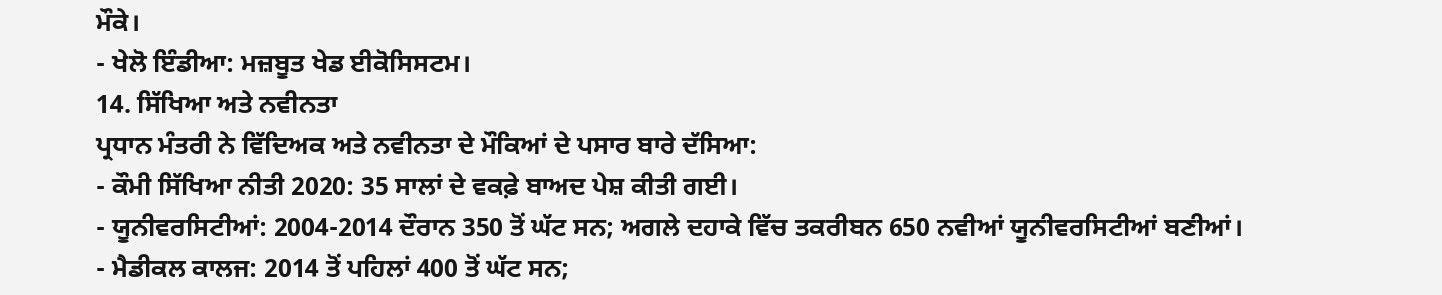ਮੌਕੇ।
- ਖੇਲੋ ਇੰਡੀਆ: ਮਜ਼ਬੂਤ ਖੇਡ ਈਕੋਸਿਸਟਮ।
14. ਸਿੱਖਿਆ ਅਤੇ ਨਵੀਨਤਾ
ਪ੍ਰਧਾਨ ਮੰਤਰੀ ਨੇ ਵਿੱਦਿਅਕ ਅਤੇ ਨਵੀਨਤਾ ਦੇ ਮੌਕਿਆਂ ਦੇ ਪਸਾਰ ਬਾਰੇ ਦੱਸਿਆ:
- ਕੌਮੀ ਸਿੱਖਿਆ ਨੀਤੀ 2020: 35 ਸਾਲਾਂ ਦੇ ਵਕਫ਼ੇ ਬਾਅਦ ਪੇਸ਼ ਕੀਤੀ ਗਈ।
- ਯੂਨੀਵਰਸਿਟੀਆਂ: 2004-2014 ਦੌਰਾਨ 350 ਤੋਂ ਘੱਟ ਸਨ; ਅਗਲੇ ਦਹਾਕੇ ਵਿੱਚ ਤਕਰੀਬਨ 650 ਨਵੀਆਂ ਯੂਨੀਵਰਸਿਟੀਆਂ ਬਣੀਆਂ।
- ਮੈਡੀਕਲ ਕਾਲਜ: 2014 ਤੋਂ ਪਹਿਲਾਂ 400 ਤੋਂ ਘੱਟ ਸਨ;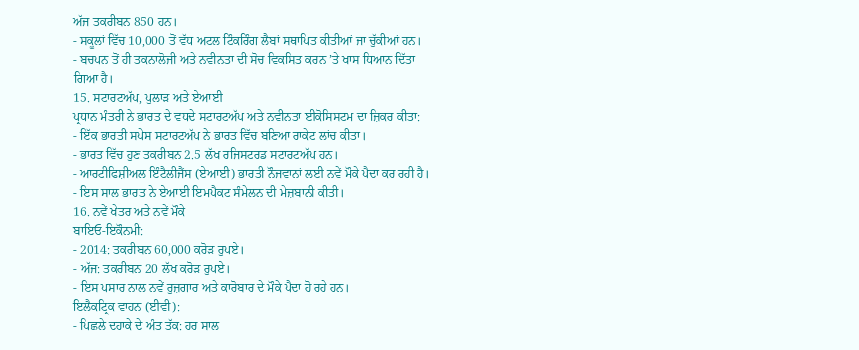ਅੱਜ ਤਕਰੀਬਨ 850 ਹਨ।
- ਸਕੂਲਾਂ ਵਿੱਚ 10,000 ਤੋਂ ਵੱਧ ਅਟਲ ਟਿੰਕਰਿੰਗ ਲੈਬਾਂ ਸਥਾਪਿਤ ਕੀਤੀਆਂ ਜਾ ਚੁੱਕੀਆਂ ਹਨ।
- ਬਚਪਨ ਤੋਂ ਹੀ ਤਕਨਾਲੋਜੀ ਅਤੇ ਨਵੀਨਤਾ ਦੀ ਸੋਚ ਵਿਕਸਿਤ ਕਰਨ ’ਤੇ ਖਾਸ ਧਿਆਨ ਦਿੱਤਾ ਗਿਆ ਹੈ।
15. ਸਟਾਰਟਅੱਪ, ਪੁਲਾੜ ਅਤੇ ਏਆਈ
ਪ੍ਰਧਾਨ ਮੰਤਰੀ ਨੇ ਭਾਰਤ ਦੇ ਵਧਦੇ ਸਟਾਰਟਅੱਪ ਅਤੇ ਨਵੀਨਤਾ ਈਕੋਸਿਸਟਮ ਦਾ ਜ਼ਿਕਰ ਕੀਤਾ:
- ਇੱਕ ਭਾਰਤੀ ਸਪੇਸ ਸਟਾਰਟਅੱਪ ਨੇ ਭਾਰਤ ਵਿੱਚ ਬਣਿਆ ਰਾਕੇਟ ਲਾਂਚ ਕੀਤਾ।
- ਭਾਰਤ ਵਿੱਚ ਹੁਣ ਤਕਰੀਬਨ 2.5 ਲੱਖ ਰਜਿਸਟਰਡ ਸਟਾਰਟਅੱਪ ਹਨ।
- ਆਰਟੀਫਿਸ਼ੀਅਲ ਇੰਟੈਲੀਜੈਂਸ (ਏਆਈ) ਭਾਰਤੀ ਨੌਜਵਾਨਾਂ ਲਈ ਨਵੇਂ ਮੌਕੇ ਪੈਦਾ ਕਰ ਰਹੀ ਹੈ।
- ਇਸ ਸਾਲ ਭਾਰਤ ਨੇ ਏਆਈ ਇਮਪੈਕਟ ਸੰਮੇਲਨ ਦੀ ਮੇਜ਼ਬਾਨੀ ਕੀਤੀ।
16. ਨਵੇਂ ਖੇਤਰ ਅਤੇ ਨਵੇਂ ਮੌਕੇ
ਬਾਇਓ-ਇਕੌਨਮੀ:
- 2014: ਤਕਰੀਬਨ 60,000 ਕਰੋੜ ਰੁਪਏ।
- ਅੱਜ: ਤਕਰੀਬਨ 20 ਲੱਖ ਕਰੋੜ ਰੁਪਏ।
- ਇਸ ਪਸਾਰ ਨਾਲ ਨਵੇਂ ਰੁਜ਼ਗਾਰ ਅਤੇ ਕਾਰੋਬਾਰ ਦੇ ਮੌਕੇ ਪੈਦਾ ਹੋ ਰਹੇ ਹਨ।
ਇਲੈਕਟ੍ਰਿਕ ਵਾਹਨ (ਈਵੀ):
- ਪਿਛਲੇ ਦਹਾਕੇ ਦੇ ਅੰਤ ਤੱਕ: ਹਰ ਸਾਲ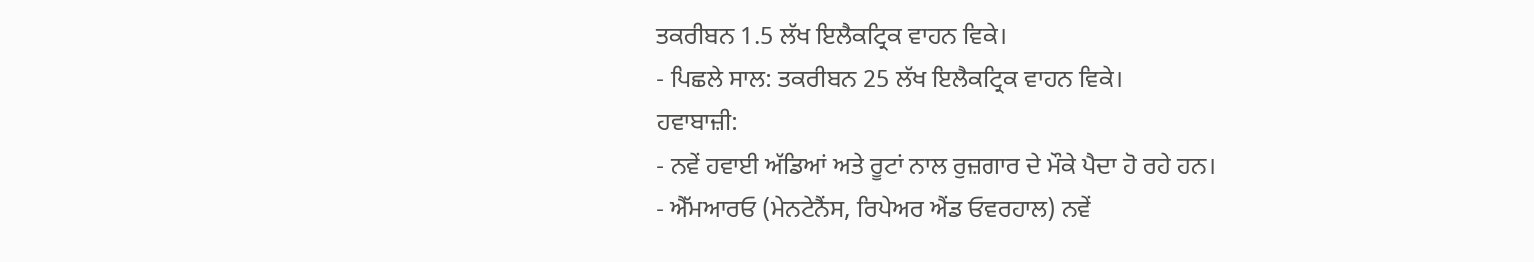ਤਕਰੀਬਨ 1.5 ਲੱਖ ਇਲੈਕਟ੍ਰਿਕ ਵਾਹਨ ਵਿਕੇ।
- ਪਿਛਲੇ ਸਾਲ: ਤਕਰੀਬਨ 25 ਲੱਖ ਇਲੈਕਟ੍ਰਿਕ ਵਾਹਨ ਵਿਕੇ।
ਹਵਾਬਾਜ਼ੀ:
- ਨਵੇਂ ਹਵਾਈ ਅੱਡਿਆਂ ਅਤੇ ਰੂਟਾਂ ਨਾਲ ਰੁਜ਼ਗਾਰ ਦੇ ਮੌਕੇ ਪੈਦਾ ਹੋ ਰਹੇ ਹਨ।
- ਐੱਮਆਰਓ (ਮੇਨਟੇਨੈਂਸ, ਰਿਪੇਅਰ ਐਂਡ ਓਵਰਹਾਲ) ਨਵੇਂ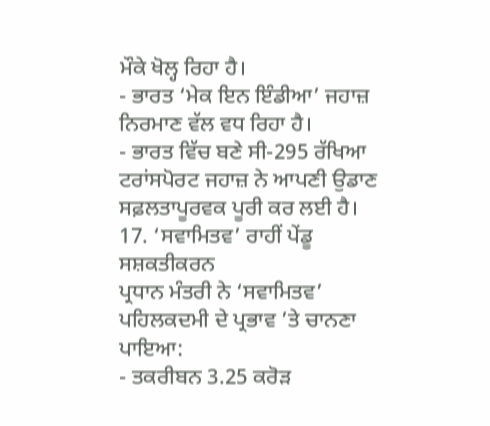ਮੌਕੇ ਖੋਲ੍ਹ ਰਿਹਾ ਹੈ।
- ਭਾਰਤ ‘ਮੇਕ ਇਨ ਇੰਡੀਆ’ ਜਹਾਜ਼ ਨਿਰਮਾਣ ਵੱਲ ਵਧ ਰਿਹਾ ਹੈ।
- ਭਾਰਤ ਵਿੱਚ ਬਣੇ ਸੀ-295 ਰੱਖਿਆ ਟਰਾਂਸਪੋਰਟ ਜਹਾਜ਼ ਨੇ ਆਪਣੀ ਉਡਾਣ ਸਫ਼ਲਤਾਪੂਰਵਕ ਪੂਰੀ ਕਰ ਲਈ ਹੈ।
17. ‘ਸਵਾਮਿਤਵ’ ਰਾਹੀਂ ਪੇਂਡੂ ਸਸ਼ਕਤੀਕਰਨ
ਪ੍ਰਧਾਨ ਮੰਤਰੀ ਨੇ ‘ਸਵਾਮਿਤਵ’ ਪਹਿਲਕਦਮੀ ਦੇ ਪ੍ਰਭਾਵ ’ਤੇ ਚਾਨਣਾ ਪਾਇਆ:
- ਤਕਰੀਬਨ 3.25 ਕਰੋੜ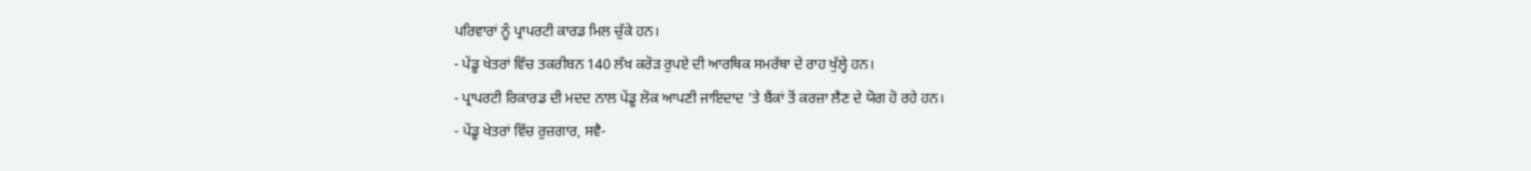ਪਰਿਵਾਰਾਂ ਨੂੰ ਪ੍ਰਾਪਰਟੀ ਕਾਰਡ ਮਿਲ ਚੁੱਕੇ ਹਨ।
- ਪੇਂਡੂ ਖੇਤਰਾਂ ਵਿੱਚ ਤਕਰੀਬਨ 140 ਲੱਖ ਕਰੋੜ ਰੁਪਏ ਦੀ ਆਰਥਿਕ ਸਮਰੱਥਾ ਦੇ ਰਾਹ ਖੁੱਲ੍ਹੇ ਹਨ।
- ਪ੍ਰਾਪਰਟੀ ਰਿਕਾਰਡ ਦੀ ਮਦਦ ਨਾਲ ਪੇਂਡੂ ਲੋਕ ਆਪਣੀ ਜਾਇਦਾਦ ’ਤੇ ਬੈਂਕਾਂ ਤੋਂ ਕਰਜ਼ਾ ਲੈਣ ਦੇ ਯੋਗ ਹੋ ਰਹੇ ਹਨ।
- ਪੇਂਡੂ ਖੇਤਰਾਂ ਵਿੱਚ ਰੁਜ਼ਗਾਰ, ਸਵੈ-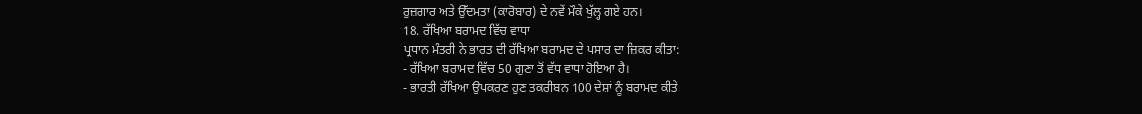ਰੁਜ਼ਗਾਰ ਅਤੇ ਉੱਦਮਤਾ (ਕਾਰੋਬਾਰ) ਦੇ ਨਵੇਂ ਮੌਕੇ ਖੁੱਲ੍ਹ ਗਏ ਹਨ।
18. ਰੱਖਿਆ ਬਰਾਮਦ ਵਿੱਚ ਵਾਧਾ
ਪ੍ਰਧਾਨ ਮੰਤਰੀ ਨੇ ਭਾਰਤ ਦੀ ਰੱਖਿਆ ਬਰਾਮਦ ਦੇ ਪਸਾਰ ਦਾ ਜ਼ਿਕਰ ਕੀਤਾ:
- ਰੱਖਿਆ ਬਰਾਮਦ ਵਿੱਚ 50 ਗੁਣਾ ਤੋਂ ਵੱਧ ਵਾਧਾ ਹੋਇਆ ਹੈ।
- ਭਾਰਤੀ ਰੱਖਿਆ ਉਪਕਰਣ ਹੁਣ ਤਕਰੀਬਨ 100 ਦੇਸ਼ਾਂ ਨੂੰ ਬਰਾਮਦ ਕੀਤੇ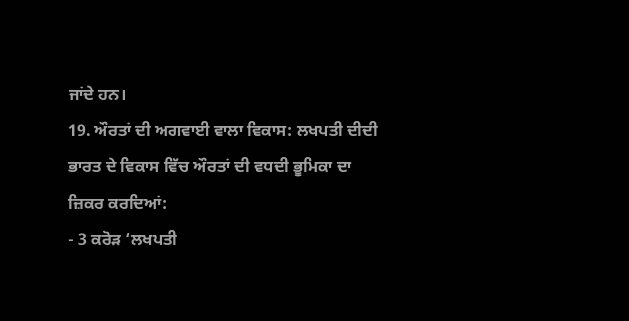ਜਾਂਦੇ ਹਨ।
19. ਔਰਤਾਂ ਦੀ ਅਗਵਾਈ ਵਾਲਾ ਵਿਕਾਸ: ਲਖਪਤੀ ਦੀਦੀ
ਭਾਰਤ ਦੇ ਵਿਕਾਸ ਵਿੱਚ ਔਰਤਾਂ ਦੀ ਵਧਦੀ ਭੂਮਿਕਾ ਦਾ ਜ਼ਿਕਰ ਕਰਦਿਆਂ:
- 3 ਕਰੋੜ ‘ਲਖਪਤੀ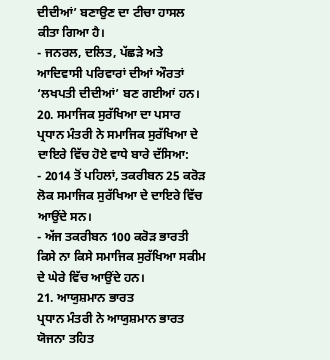ਦੀਦੀਆਂ’ ਬਣਾਉਣ ਦਾ ਟੀਚਾ ਹਾਸਲ ਕੀਤਾ ਗਿਆ ਹੈ।
- ਜਨਰਲ, ਦਲਿਤ, ਪੱਛੜੇ ਅਤੇ ਆਦਿਵਾਸੀ ਪਰਿਵਾਰਾਂ ਦੀਆਂ ਔਰਤਾਂ ‘ਲਖਪਤੀ ਦੀਦੀਆਂ’ ਬਣ ਗਈਆਂ ਹਨ।
20. ਸਮਾਜਿਕ ਸੁਰੱਖਿਆ ਦਾ ਪਸਾਰ
ਪ੍ਰਧਾਨ ਮੰਤਰੀ ਨੇ ਸਮਾਜਿਕ ਸੁਰੱਖਿਆ ਦੇ ਦਾਇਰੇ ਵਿੱਚ ਹੋਏ ਵਾਧੇ ਬਾਰੇ ਦੱਸਿਆ:
- 2014 ਤੋਂ ਪਹਿਲਾਂ, ਤਕਰੀਬਨ 25 ਕਰੋੜ ਲੋਕ ਸਮਾਜਿਕ ਸੁਰੱਖਿਆ ਦੇ ਦਾਇਰੇ ਵਿੱਚ ਆਉਂਦੇ ਸਨ।
- ਅੱਜ ਤਕਰੀਬਨ 100 ਕਰੋੜ ਭਾਰਤੀ ਕਿਸੇ ਨਾ ਕਿਸੇ ਸਮਾਜਿਕ ਸੁਰੱਖਿਆ ਸਕੀਮ ਦੇ ਘੇਰੇ ਵਿੱਚ ਆਉਂਦੇ ਹਨ।
21. ਆਯੁਸ਼ਮਾਨ ਭਾਰਤ
ਪ੍ਰਧਾਨ ਮੰਤਰੀ ਨੇ ਆਯੁਸ਼ਮਾਨ ਭਾਰਤ ਯੋਜਨਾ ਤਹਿਤ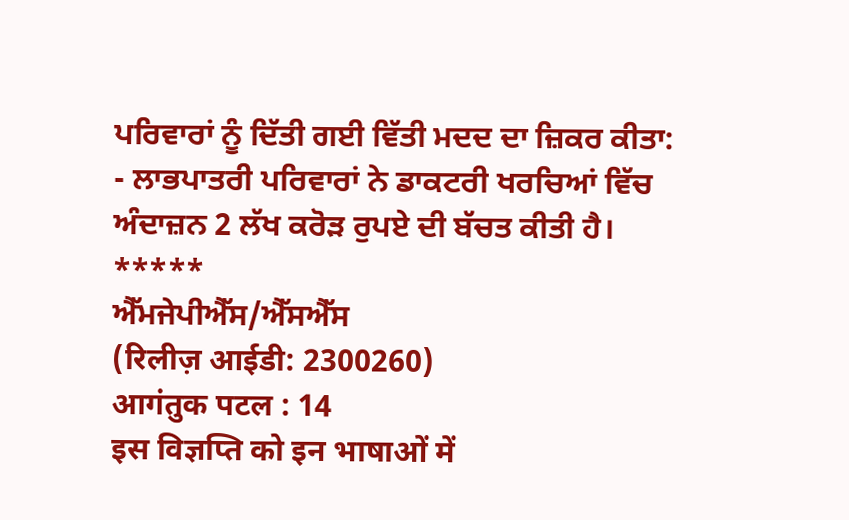ਪਰਿਵਾਰਾਂ ਨੂੰ ਦਿੱਤੀ ਗਈ ਵਿੱਤੀ ਮਦਦ ਦਾ ਜ਼ਿਕਰ ਕੀਤਾ:
- ਲਾਭਪਾਤਰੀ ਪਰਿਵਾਰਾਂ ਨੇ ਡਾਕਟਰੀ ਖਰਚਿਆਂ ਵਿੱਚ ਅੰਦਾਜ਼ਨ 2 ਲੱਖ ਕਰੋੜ ਰੁਪਏ ਦੀ ਬੱਚਤ ਕੀਤੀ ਹੈ।
*****
ਐੱਮਜੇਪੀਐੱਸ/ਐੱਸਐੱਸ
(रिलीज़ आईडी: 2300260)
आगंतुक पटल : 14
इस विज्ञप्ति को इन भाषाओं में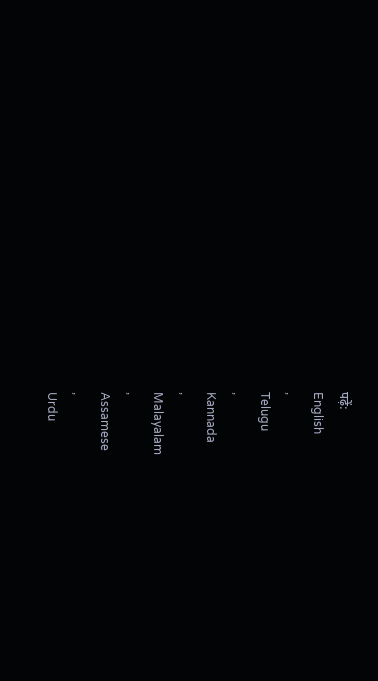पढ़ें:
English
,
Telugu
,
Kannada
,
Malayalam
,
Assamese
,
Urdu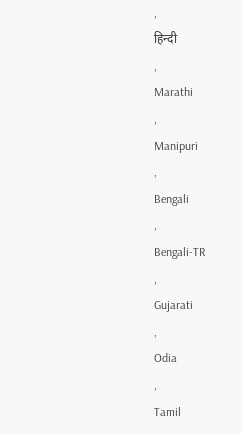,
हिन्दी
,
Marathi
,
Manipuri
,
Bengali
,
Bengali-TR
,
Gujarati
,
Odia
,
Tamil